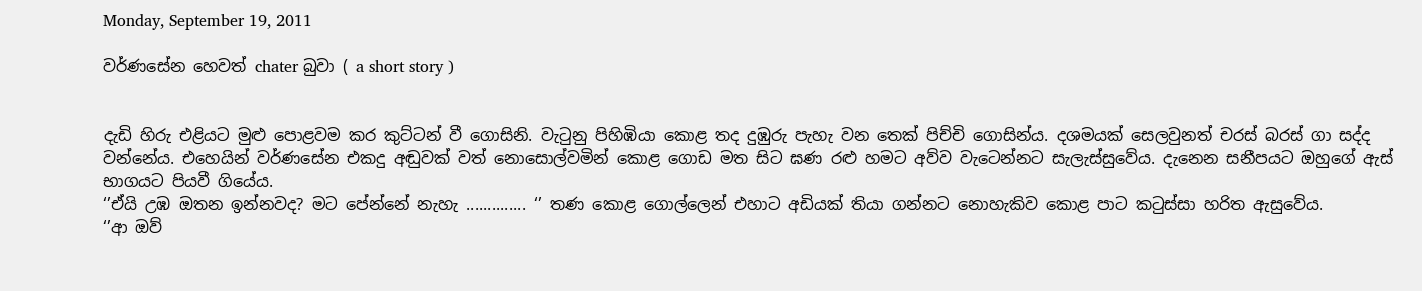Monday, September 19, 2011

වර්ණසේන හෙවත් chater බුවා ( a short story )


දැඩි හිරු එළියට මුළු පොළවම කර කුට්ටන් වී ගොසිනි. වැටුනු පිහිඹියා කොළ තද දුඹුරු පැහැ වන තෙක් පිච්චි ගොසින්ය. දශමයක් සෙලවුනත් චරස් බරස් ගා සද්ද වන්නේය. එහෙයින් වර්ණසේන එකදු අඬුවක් වත් නොසොල්වමින් කොළ ගොඩ මත සිට ඝණ රළු හමට අව්ව වැටෙන්නට සැලැස්සුවේය. දැනෙන සනීපයට ඔහුගේ ඇස් භාගයට පියවී ගියේය.
‘’ඒයි උඹ ඔතන ඉන්නවද? මට පේන්නේ නැහැ .............. ‘’ තණ කොළ ගොල්ලෙන් එහාට අඩියක් තියා ගන්නට නොහැකිව කොළ පාට කටුස්සා හරිත ඇසුවේය.
‘’ආ ඔව්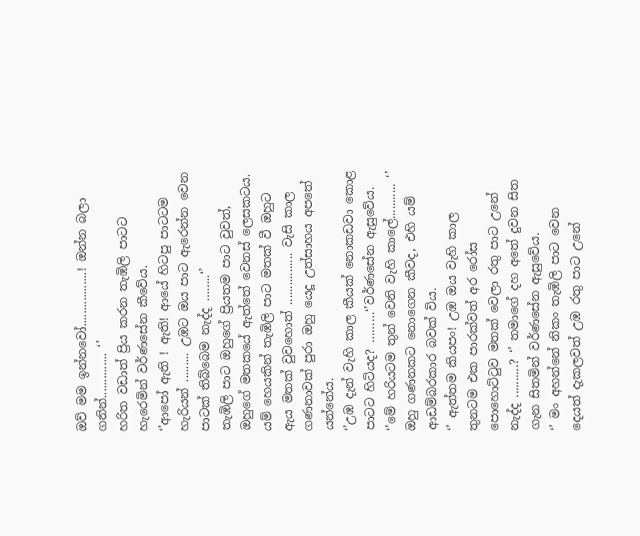ඔව් මම ඉන්නවෝ.................! ඔන්න බලා ගනින්.............. ‘’
හරිත වඩාත් ප්‍රිය කරන තැඹිලි පාටට හැරෙමින් වර්ණසේන කීවේය.
‘’ආපෝ ඇති ! ඇති! ආයේ හිටපු පාටටම හැරියන් ......... උඹට ඔය පාට ඇරෙන්න වෙන පාටක් තිබ්බෙම නැද්ද ……..‘’
තැඹිලි පාට ඔහුගේ ප්‍රියතම පාට වුවත්, ඔහුගේ මතකයේ ඇත්තේ වෙනස් ලෙසකටය. යම් හෙයකින් තැඹිලි පාට මතක් වී ඔහුට ඇය මතක් වුවහොත් ................ වැසි කාල ගණනාවක් පුරා ඔහු යෙදූ උත්සාහය අපතේ යන්නේය.
‘’උඹ දැන් වැහි කාල කීයක් නොකඩවා කොළ පාටට හිටියද? ………‘’වර්ණසේන ඇසුවේය.
‘’මේ හරියටම තුන් වෙනි වැහි කාලේ........... ‘’  ඔහු ගණනකට නොගෙන කීවද, එහි යම් ආඩම්බරකාර බවක් විය.
‘’ ඇත්තම කියපං! උඹ ඔය වැහි කාල තුනටම එක පාරක්වත් අර රෝස පොහොට්ටුව මතක් වෙලා රතු පාට උනේ නැද්ද ..........? ‘’ තමාගේ දහ අතේ දුවන සිත ගැන සිතමින් වර්ණසේන ඇසුවේය.
‘’ මං අහන්නේ නිකං තැඹිලි පාට වෙන දෙයත් දැකලවත් උඹ රතු පාට උනේ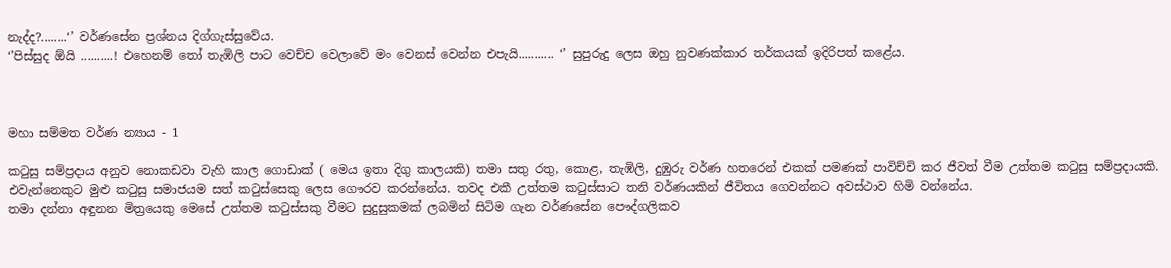නැද්ද?........‘’ වර්ණසේන ප්‍රශ්නය දිග්ගැස්සුවේය.
‘’පිස්සුද ඕයි ..........! එහෙනම් තෝ තැඹිලි පාට වෙච්ච වෙලාවේ මං වෙනස් වෙන්න එපැයි........... ‘’ සුපුරුදු ලෙස ඔහු නුවණක්කාර තර්කයක් ඉදිරිපත් කළේය.



මහා සම්මත වර්ණ න්‍යාය - 1

කටුසු සම්ප්‍රදාය අනුව නොකඩවා වැහි කාල ගොඩාක් ( මෙය ඉතා දිගු කාලයකි) තමා සතු රතු, කොළ, තැඹිලි, දුඹුරු වර්ණ හතරෙන් එකක් පමණක් පාවිච්චි කර ජීවත් වීම උත්තම කටුසු සම්ප්‍රදායකි. එවැන්නෙකුට මුළු කටුසු සමාජයම සත් කටුස්සෙකු ලෙස ගෞරව කරන්නේය. තවද එකී උත්තම කටුස්සාට තනි වර්ණයකින් ජීවිතය ගෙවන්නට අවස්ථාව හිමි වන්නේය.
තමා දන්නා අඳුනන මිත්‍රයෙකු මෙසේ උත්තම කටුස්සකු වීමට සුදුසුකමක් ලබමින් සිටිම ගැන වර්ණසේන පෞද්ගලිකව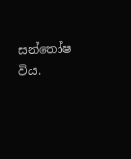සන්තෝෂ විය.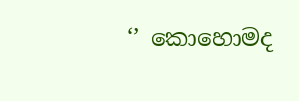‘’ කොහොමද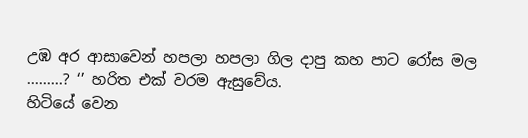උඹ අර ආසාවෙන් හපලා හපලා ගිල දාපු කහ පාට රෝස මල .........? ‘’ හරිත එක් වරම ඇසුවේය.
හිටියේ වෙන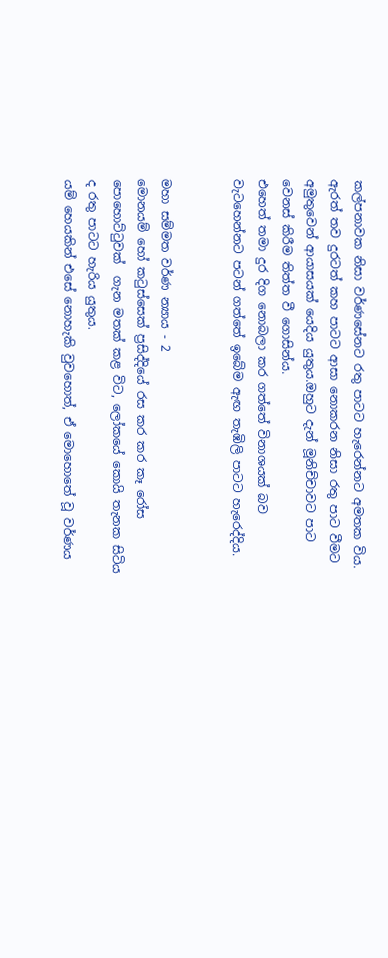කල්පනාවක නිසා වර්ණසේනට රතු පාටට හැරෙන්නට අමතක විය. ඇරත් තව දුරටත් කහ පාටට ආසා නොකරන නිසා රතු පාට වීමට අමුතුවෙන් ආයාසයක් යෙදිය යුතුය.ඔහුට දැන් මූනිච්චාවට පාට වෙනස් කිරීම තිත්ත වී ගොසින්ය.
එහෙත් තමා දුර දිග නොබලා කර ගත්තේ විනාශයක් බව වැටහෙන්නට පටන් ගත්තේ ඉබේම ඇඟ තැඹිලි පාටට හැරෙද්දිය.


මහා සම්මත වර්ණ න්‍යාය - 2
මොනයම් හෝ කටුස්සෙක් ප්‍රසිද්දියේ රස කර කර කෑ රෝස පොහොට්ටුවක්  ගැන මතක් කළ විට, ලෝකයේ කොයි තැනක සිටිය ද රතු පාටට හැරිය යුතුය.
යම් හෙයකින් එසේ නොහැකි වුවහොත්, ඒ මොහොතේ වූ වර්ණය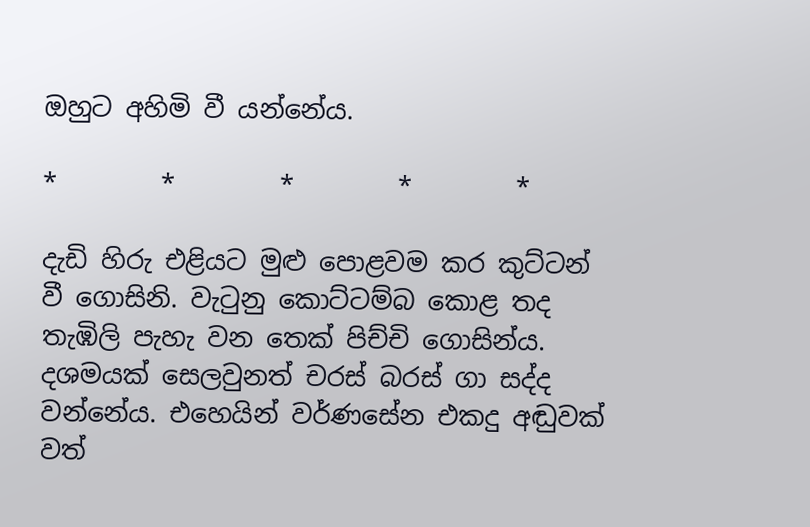ඔහුට අහිමි වී යන්නේය.

*        *        *        *        *

දැඩි හිරු එළියට මුළු පොළවම කර කුට්ටන් වී ගොසිනි. වැටුනු කොට්ටම්බ කොළ තද තැඹිලි පැහැ වන තෙක් පිච්චි ගොසින්ය. දශමයක් සෙලවුනත් චරස් බරස් ගා සද්ද වන්නේය. එහෙයින් වර්ණසේන එකදු අඬුවක් වත්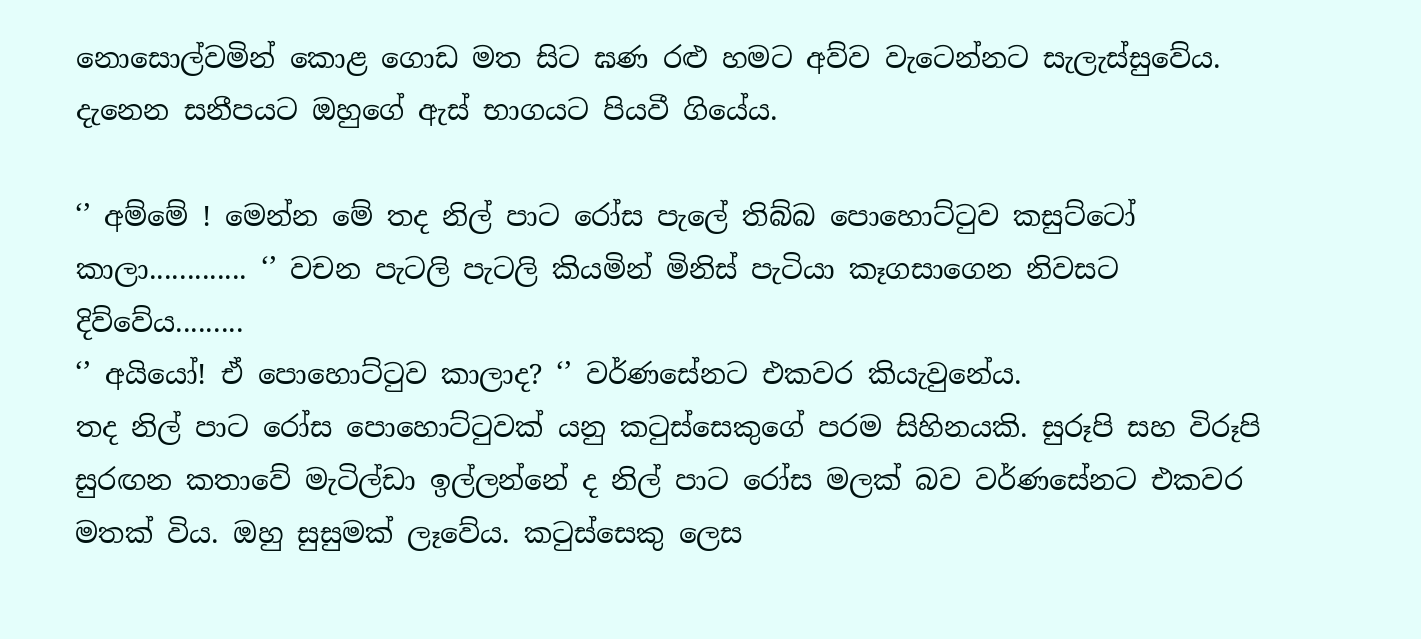නොසොල්වමින් කොළ ගොඩ මත සිට ඝණ රළු හමට අව්ව වැටෙන්නට සැලැස්සුවේය. දැනෙන සනීපයට ඔහුගේ ඇස් භාගයට පියවී ගියේය.

‘’ අම්මේ ! මෙන්න මේ තද නිල් පාට රෝස පැලේ තිබ්බ පොහොට්ටුව කසුට්ටෝ කාලා............. ‘’ වචන පැටලි පැටලි කියමින් මිනිස් පැටියා කෑගසාගෙන නිවසට දිව්වේය.........
‘’ අයියෝ! ඒ පොහොට්ටුව කාලාද? ‘’ වර්ණසේනට එකවර කියැවුනේය.
තද නිල් පාට රෝස පොහොට්ටුවක් යනු කටුස්සෙකුගේ පරම සිහිනයකි. සුරූපි සහ විරූපි සුරඟන කතාවේ මැටිල්ඩා ඉල්ලන්නේ ද නිල් පාට රෝස මලක් බව වර්ණසේනට එකවර මතක් විය. ඔහු සුසුමක් ලෑවේය. කටුස්සෙකු ලෙස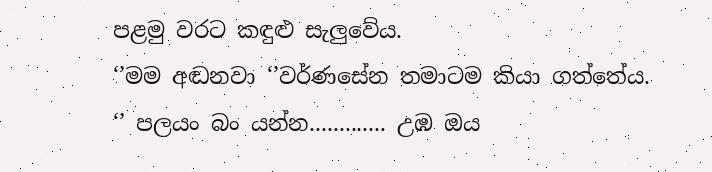පළමු වරට කඳුළු සැලුවේය.
‘’මම අඬනවා ‘’වර්ණසේන තමාටම කියා ගත්තේය.
‘’ පලයං බං යන්න............. උඹ ඔය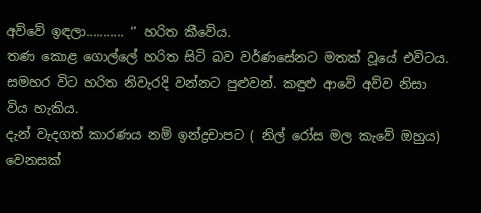අව්වේ ඉඳලා........... ‘’ හරිත කීවේය.
තණ කොළ ගොල්ලේ හරිත සිටි බව වර්ණසේනට මතක් වූයේ එවිටය.
සමහර විට හරිත නිවැරදි වන්නට පුළුවන්. කඳුළු ආවේ අව්ව නිසා විය හැකිය.
දැන් වැදගත් කාරණය නම් ඉන්ද්‍රචාපට ( නිල් රෝස මල කැවේ ඔහුය) වෙනසක්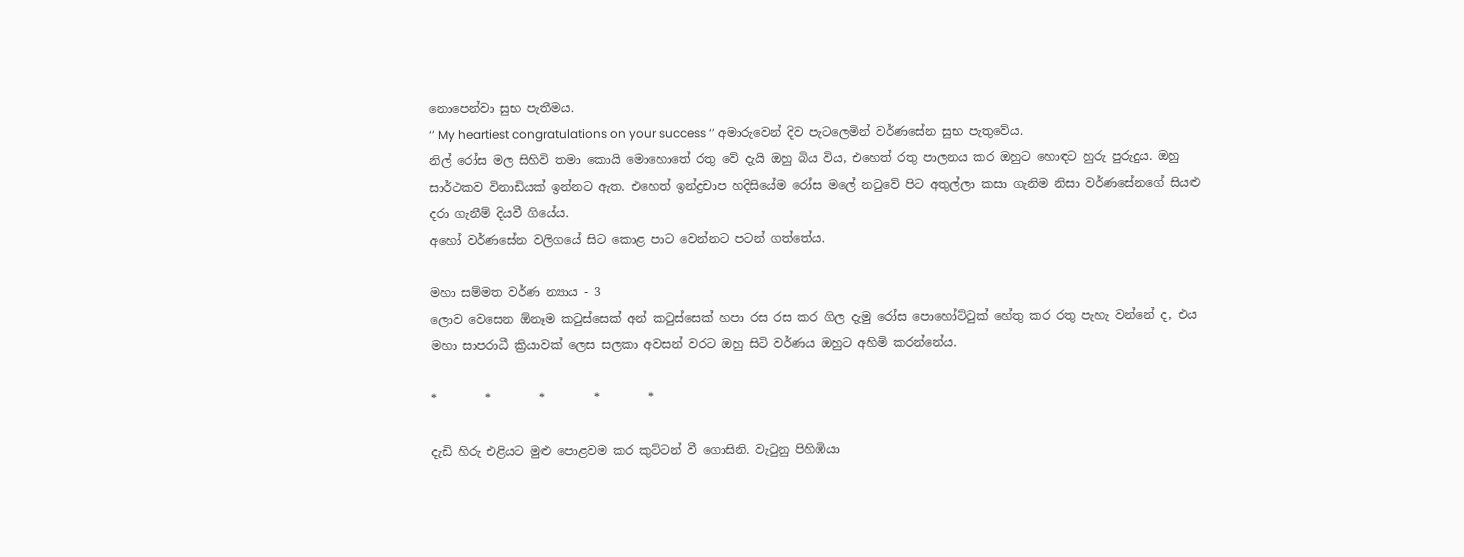නොපෙන්වා සුභ පැතීමය.
‘’ My heartiest congratulations on your success ‘’ අමාරුවෙන් දිව පැටලෙමින් වර්ණසේන සුභ පැතුවේය.
නිල් රෝස මල සිහිවි තමා කොයි මොහොතේ රතු වේ දැයි ඔහු බිය විය, එහෙත් රතු පාලනය කර ඔහුට හොඳට හුරු පුරුදුය. ඔහු සාර්ථකව විනාඩියක් ඉන්නට ඇත. එහෙත් ඉන්ද්‍රචාප හදිසියේම රෝස මලේ නටුවේ පිට අතුල්ලා කසා ගැනිම නිසා වර්ණසේනගේ සියළු දරා ගැනීම් දියවී ගියේය.
අහෝ වර්ණසේන වලිගයේ සිට කොළ පාට වෙන්නට පටන් ගත්තේය.

මහා සම්මත වර්ණ න්‍යාය - 3
ලොව වෙසෙන ඕනෑම කටුස්සෙක් අන් කටුස්සෙක් හපා රස රස කර ගිල දැමු රෝස පොහෝට්ටුක් හේතු කර රතු පැහැ වන්නේ ද, එය මහා සාපරාධී ක්‍රියාවක් ලෙස සලකා අවසන් වරට ඔහු සිටි වර්ණය ඔහුට අහිමි කරන්නේය.

*        *        *        *        *

දැඩි හිරු එළියට මුළු පොළවම කර කුට්ටන් වී ගොසිනි. වැටුනු පිහිඹියා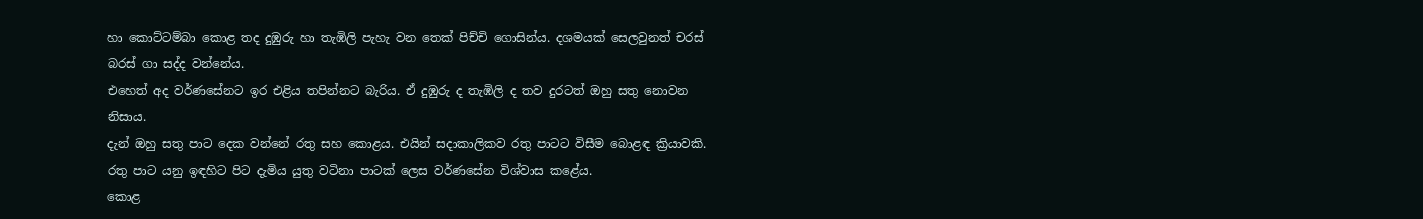හා කොට්ටම්බා කොළ තද දුඹුරු හා තැඹිලි පැහැ වන තෙක් පිච්චි ගොසින්ය. දශමයක් සෙලවුනත් චරස් බරස් ගා සද්ද වන්නේය.
එහෙත් අද වර්ණසේනට ඉර එළිය තපින්නට බැරිය. ඒ දුඹුරු ද තැඹිලි ද තව දුරටත් ඔහු සතු නොවන නිසාය.
දැන් ඔහු සතු පාට දෙක වන්නේ රතු සහ කොළය. එයින් සදාකාලිකව රතු පාටට විසීම බොළඳ ක්‍රියාවකි. රතු පාට යනු ඉඳහිට පිට දැමිය යුතු වටිනා පාටක් ලෙස වර්ණසේන විශ්වාස කළේය.
කොළ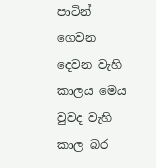පාටින් ගෙවන දෙවන වැහි කාලය මෙය වුවද වැහි කාල බර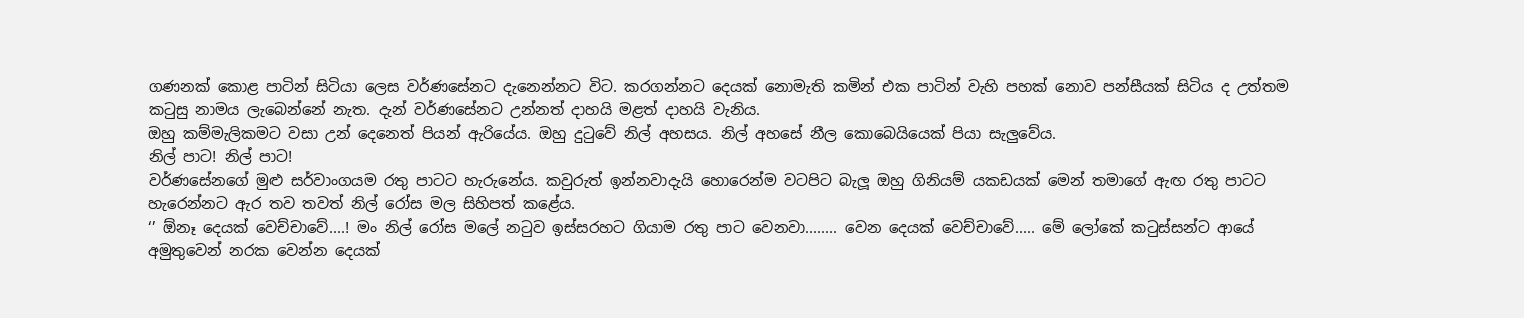ගණනක් කොළ පාටින් සිටියා ලෙස වර්ණසේනට දැනෙන්නට විට. කරගන්නට දෙයක් නොමැති කමින් එක පාටින් වැහි පහක් නොව පන්සීයක් සිටිය ද උත්තම කටුසු නාමය ලැබෙන්නේ නැත. දැන් වර්ණසේනට උන්නත් දාහයි මළත් දාහයි වැනිය.
ඔහු කම්මැලිකමට වසා උන් දෙනෙත් පියන් ඇරියේය. ඔහු දුටුවේ නිල් අහසය. නිල් අහසේ නීල කොබෙයියෙක් පියා සැලුවේය.
නිල් පාට! නිල් පාට!
වර්ණසේනගේ මුළු සර්වාංගයම රතු පාටට හැරුනේය. කවුරුත් ඉන්නවාදැයි හොරෙන්ම වටපිට බැලූ ඔහු ගිනියම් යකඩයක් මෙන් තමාගේ ඇඟ රතු පාටට හැරෙන්නට ඇර තව තවත් නිල් රෝස මල සිහිපත් කළේය.
‘’ ඕනෑ දෙයක් වෙච්චාවේ....! මං නිල් රෝස මලේ නටුව ඉස්සරහට ගියාම රතු පාට වෙනවා........ වෙන දෙයක් වෙච්චාවේ..... මේ ලෝකේ කටුස්සන්ට ආයේ අමුතුවෙන් නරක වෙන්න දෙයක්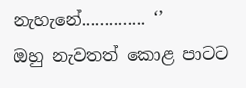නැහැනේ.............. ‘’
ඔහු නැවතත් කොළ පාටට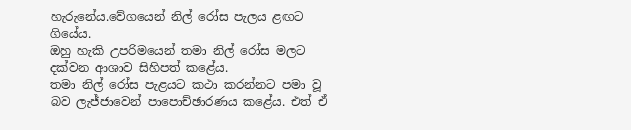හැරුනේය.වේගයෙන් නිල් රෝස පැලය ළඟට ගියේය.
ඔහු හැකි උපරිමයෙන් තමා නිල් රෝස මලට දක්වන ආශාව සිහිපත් කළේය.
තමා නිල් රෝස පැළයට කථා කරන්නට පමා වූ බව ලැජ්ජාවෙන් පාපොච්ඡාරණය කළේය. එත් ඒ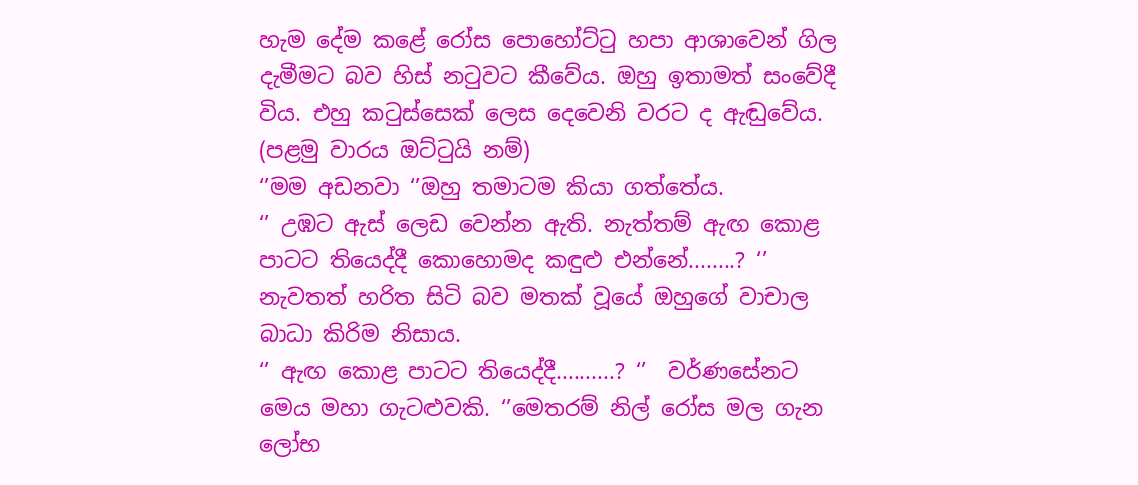හැම දේම කළේ රෝස පොහෝට්ටු හපා ආශාවෙන් ගිල දැමීමට බව හිස් නටුවට කීවේය. ඔහු ඉතාමත් සංවේදී විය. එහු කටුස්සෙක් ලෙස දෙවෙනි වරට ද ඇඬුවේය. (පළමු වාරය ඔට්ටුයි නම්)
‘’මම අඩනවා ‘’ඔහු තමාටම කියා ගත්තේය.
‘’ උඹට ඇස් ලෙඩ වෙන්න ඇති. නැත්තම් ඇඟ කොළ පාටට තියෙද්දී කොහොමද කඳුළු එන්නේ........? ‘’
නැවතත් හරිත සිටි බව මතක් වූයේ ඔහුගේ වාචාල බාධා කිරිම නිසාය.
‘’ ඇඟ කොළ පාටට තියෙද්දී..........? ‘’  වර්ණසේනට මෙය මහා ගැටළුවකි. ‘’මෙතරම් නිල් රෝස මල ගැන ලෝභ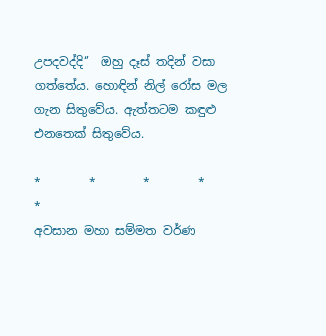උපදවද්දි‘’  ඔහු දෑස් තදින් වසා ගත්තේය. හොඳින් නිල් රෝස මල ගැන සිතුවේය. ඇත්තටම කඳුළු එනතෙක් සිතුවේය.

*        *        *        *        *
අවසාන මහා සම්මත වර්ණ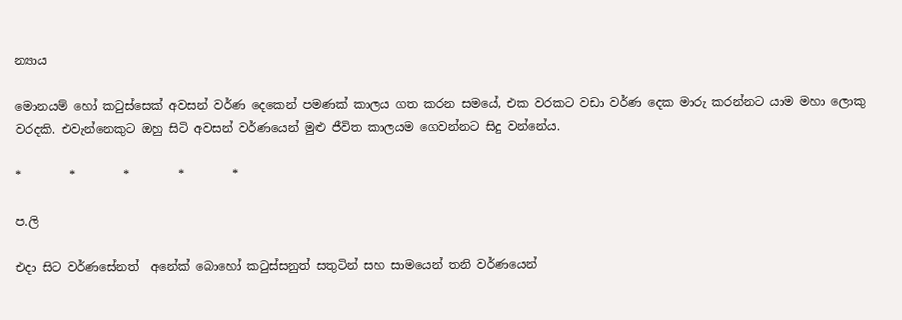න්‍යාය

මොනයම් හෝ කටුස්සෙක් අවසන් වර්ණ දෙකෙන් පමණක් කාලය ගත කරන සමයේ, එක වරකට වඩා වර්ණ දෙක මාරු කරන්නට යාම මහා ලොකු වරදකි. එවැන්නෙකුට ඔහු සිටි අවසන් වර්ණයෙන් මුළු ජීවිත කාලයම ගෙවන්නට සිදු වන්නේය.

*        *        *        *        *

ප.ලි

එදා සිට වර්ණසේනත්  අනේක් බොහෝ කටුස්සනුත් සතුටින් සහ සාමයෙන් තනි වර්ණයෙන්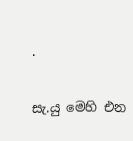.

සැ.යු මෙහි එන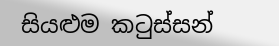සියළුම කටුස්සන්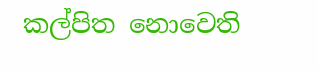කල්පිත නොවෙති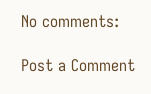No comments:

Post a Comment